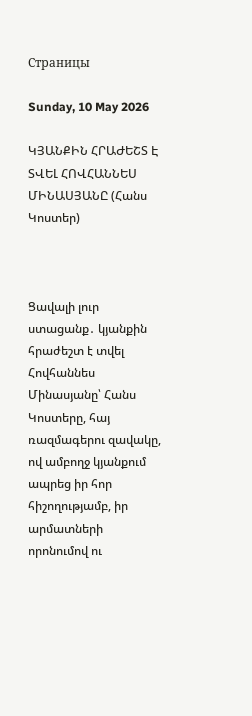Страницы

Sunday, 10 May 2026

ԿՅԱՆՔԻՆ ՀՐԱԺԵՇՏ Է ՏՎԵԼ ՀՈՎՀԱՆՆԵՍ ՄԻՆԱՍՅԱՆԸ (Հանս Կոստեր)



Ցավալի լուր ստացանք․ կյանքին հրաժեշտ է տվել Հովհաննես Մինասյանը՝ Հանս Կոստերը, հայ ռազմագերու զավակը, ով ամբողջ կյանքում ապրեց իր հոր հիշողությամբ, իր արմատների որոնումով ու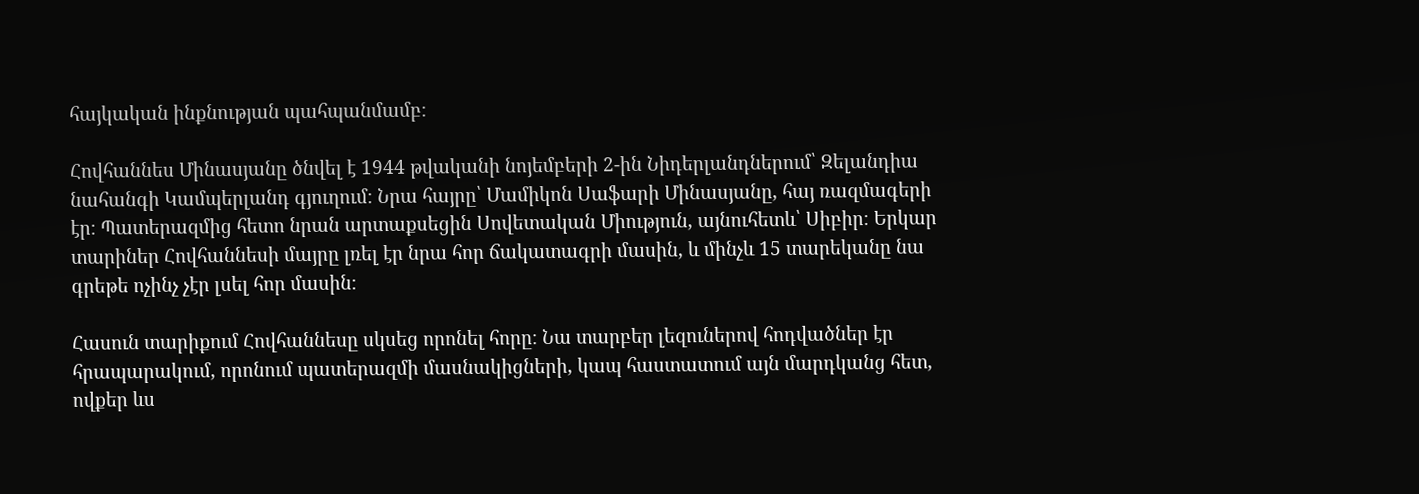հայկական ինքնության պահպանմամբ։

Հովհաննես Մինասյանը ծնվել է 1944 թվականի նոյեմբերի 2-ին Նիդերլանդներում՝ Զելանդիա նահանգի Կամպերլանդ գյուղում։ Նրա հայրը՝ Մամիկոն Սաֆարի Մինասյանը, հայ ռազմագերի էր։ Պատերազմից հետո նրան արտաքսեցին Սովետական Միություն, այնուհետև՝ Սիբիր։ Երկար տարիներ Հովհաննեսի մայրը լռել էր նրա հոր ճակատագրի մասին, և մինչև 15 տարեկանը նա գրեթե ոչինչ չէր լսել հոր մասին։

Հասուն տարիքում Հովհաննեսը սկսեց որոնել հորը։ Նա տարբեր լեզուներով հոդվածներ էր հրապարակում, որոնում պատերազմի մասնակիցների, կապ հաստատում այն մարդկանց հետ, ովքեր ևս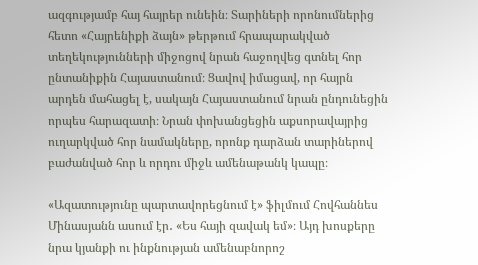ազգությամբ հայ հայրեր ունեին։ Տարիների որոնումներից հետո «Հայրենիքի ձայն» թերթում հրապարակված տեղեկությունների միջոցով նրան հաջողվեց գտնել հոր ընտանիքին Հայաստանում։ Ցավով իմացավ, որ հայրն արդեն մահացել է, սակայն Հայաստանում նրան ընդունեցին որպես հարազատի։ Նրան փոխանցեցին աքսորավայրից ուղարկված հոր նամակները, որոնք դարձան տարիներով բաժանված հոր և որդու միջև ամենաթանկ կապը։

«Ազատությունը պարտավորեցնում է» ֆիլմում Հովհաննես Մինասյանն ասում էր․ «Ես հայի զավակ եմ»։ Այդ խոսքերը նրա կյանքի ու ինքնության ամենաբնորոշ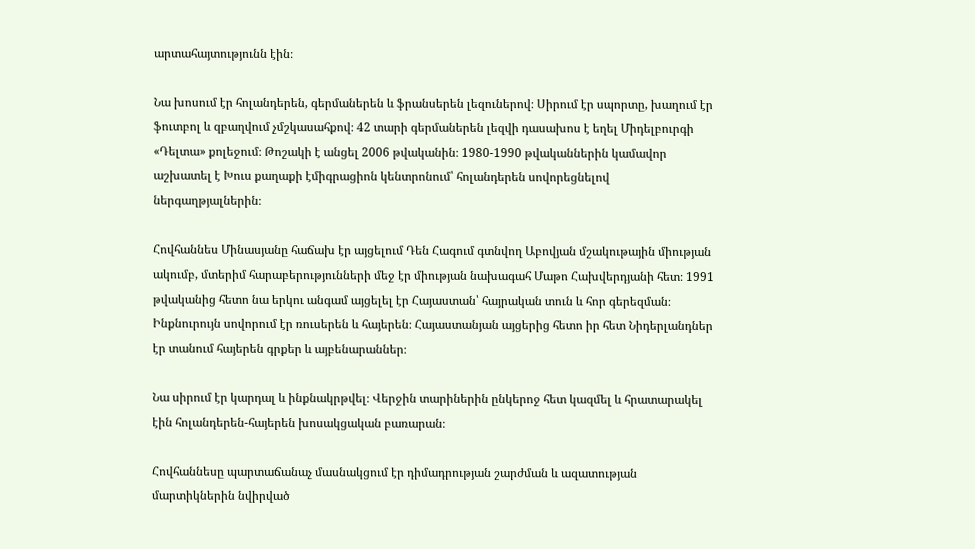արտահայտությունն էին։

Նա խոսում էր հոլանդերեն, գերմաներեն և ֆրանսերեն լեզուներով։ Սիրում էր սպորտը, խաղում էր ֆուտբոլ և զբաղվում չմշկասահքով։ 42 տարի գերմաներեն լեզվի դասախոս է եղել Միդելբուրգի «Դելտա» քոլեջում։ Թոշակի է անցել 2006 թվականին։ 1980-1990 թվականներին կամավոր աշխատել է Խուս քաղաքի էմիգրացիոն կենտրոնում՝ հոլանդերեն սովորեցնելով ներգաղթյալներին։

Հովհաննես Մինասյանը հաճախ էր այցելում Դեն Հագում գտնվող Աբովյան մշակութային միության ակումբ, մտերիմ հարաբերությունների մեջ էր միության նախագահ Մաթո Հախվերդյանի հետ։ 1991 թվականից հետո նա երկու անգամ այցելել էր Հայաստան՝ հայրական տուն և հոր գերեզման։ Ինքնուրույն սովորում էր ռուսերեն և հայերեն։ Հայաստանյան այցերից հետո իր հետ Նիդերլանդներ էր տանում հայերեն գրքեր և այբենարաններ։

Նա սիրում էր կարդալ և ինքնակրթվել։ Վերջին տարիներին ընկերոջ հետ կազմել և հրատարակել էին հոլանդերեն-հայերեն խոսակցական բառարան։

Հովհաննեսը պարտաճանաչ մասնակցում էր դիմադրության շարժման և ազատության մարտիկներին նվիրված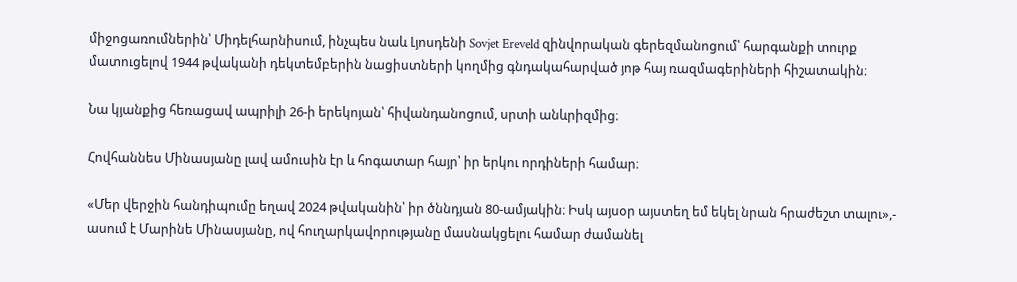միջոցառումներին՝ Միդելհարնիսում, ինչպես նաև Լյոսդենի Sovjet Ereveld զինվորական գերեզմանոցում՝ հարգանքի տուրք մատուցելով 1944 թվականի դեկտեմբերին նացիստների կողմից գնդակահարված յոթ հայ ռազմագերիների հիշատակին։

Նա կյանքից հեռացավ ապրիլի 26-ի երեկոյան՝ հիվանդանոցում, սրտի անևրիզմից։

Հովհաննես Մինասյանը լավ ամուսին էր և հոգատար հայր՝ իր երկու որդիների համար։

«Մեր վերջին հանդիպումը եղավ 2024 թվականին՝ իր ծննդյան 80-ամյակին։ Իսկ այսօր այստեղ եմ եկել նրան հրաժեշտ տալու»,- ասում է Մարինե Մինասյանը, ով հուղարկավորությանը մասնակցելու համար ժամանել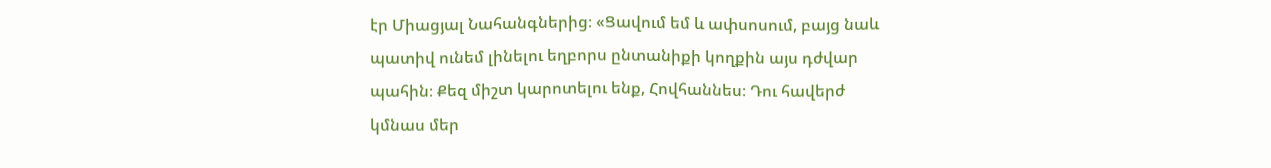էր Միացյալ Նահանգներից։ «Ցավում եմ և ափսոսում, բայց նաև պատիվ ունեմ լինելու եղբորս ընտանիքի կողքին այս դժվար պահին։ Քեզ միշտ կարոտելու ենք, Հովհաննես։ Դու հավերժ կմնաս մեր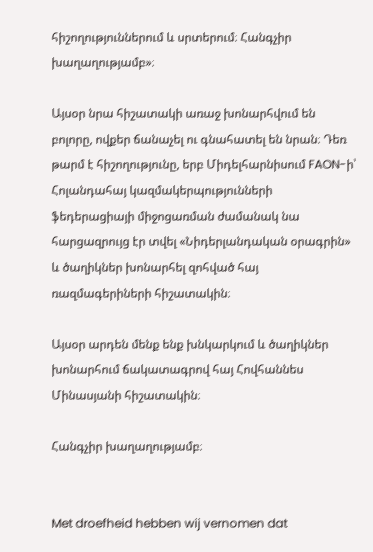հիշողություններում և սրտերում։ Հանգչիր խաղաղությամբ»։

Այսօր նրա հիշատակի առաջ խոնարհվում են բոլորը, ովքեր ճանաչել ու գնահատել են նրան։ Դեռ թարմ է հիշողությունը, երբ Միդելհարնիսում FAON-ի՝ Հոլանդահայ կազմակերպությունների ֆեդերացիայի միջոցառման ժամանակ նա հարցազրույց էր տվել «Նիդերլանդական օրագրին» և ծաղիկներ խոնարհել զոհված հայ ռազմագերիների հիշատակին։

Այսօր արդեն մենք ենք խնկարկում և ծաղիկներ խոնարհում ճակատագրով հայ Հովհաննես Մինասյանի հիշատակին։

Հանգչիր խաղաղությամբ։


Met droefheid hebben wij vernomen dat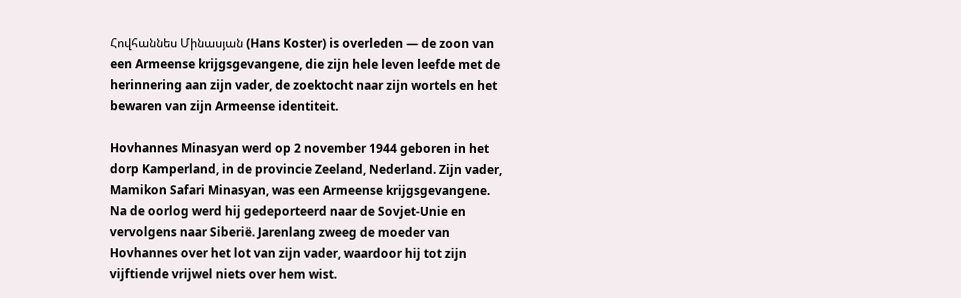Հովհաննես Մինասյան (Hans Koster) is overleden — de zoon van een Armeense krijgsgevangene, die zijn hele leven leefde met de herinnering aan zijn vader, de zoektocht naar zijn wortels en het bewaren van zijn Armeense identiteit.

Hovhannes Minasyan werd op 2 november 1944 geboren in het dorp Kamperland, in de provincie Zeeland, Nederland. Zijn vader, Mamikon Safari Minasyan, was een Armeense krijgsgevangene. Na de oorlog werd hij gedeporteerd naar de Sovjet-Unie en vervolgens naar Siberië. Jarenlang zweeg de moeder van Hovhannes over het lot van zijn vader, waardoor hij tot zijn vijftiende vrijwel niets over hem wist.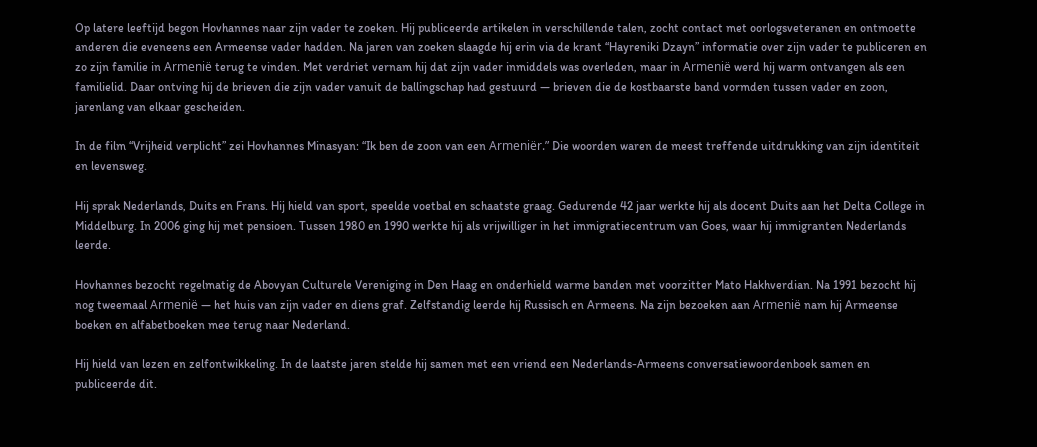Op latere leeftijd begon Hovhannes naar zijn vader te zoeken. Hij publiceerde artikelen in verschillende talen, zocht contact met oorlogsveteranen en ontmoette anderen die eveneens een Armeense vader hadden. Na jaren van zoeken slaagde hij erin via de krant “Hayreniki Dzayn” informatie over zijn vader te publiceren en zo zijn familie in Armenië terug te vinden. Met verdriet vernam hij dat zijn vader inmiddels was overleden, maar in Armenië werd hij warm ontvangen als een familielid. Daar ontving hij de brieven die zijn vader vanuit de ballingschap had gestuurd — brieven die de kostbaarste band vormden tussen vader en zoon, jarenlang van elkaar gescheiden.

In de film “Vrijheid verplicht” zei Hovhannes Minasyan: “Ik ben de zoon van een Armeniër.” Die woorden waren de meest treffende uitdrukking van zijn identiteit en levensweg.

Hij sprak Nederlands, Duits en Frans. Hij hield van sport, speelde voetbal en schaatste graag. Gedurende 42 jaar werkte hij als docent Duits aan het Delta College in Middelburg. In 2006 ging hij met pensioen. Tussen 1980 en 1990 werkte hij als vrijwilliger in het immigratiecentrum van Goes, waar hij immigranten Nederlands leerde.

Hovhannes bezocht regelmatig de Abovyan Culturele Vereniging in Den Haag en onderhield warme banden met voorzitter Mato Hakhverdian. Na 1991 bezocht hij nog tweemaal Armenië — het huis van zijn vader en diens graf. Zelfstandig leerde hij Russisch en Armeens. Na zijn bezoeken aan Armenië nam hij Armeense boeken en alfabetboeken mee terug naar Nederland.

Hij hield van lezen en zelfontwikkeling. In de laatste jaren stelde hij samen met een vriend een Nederlands-Armeens conversatiewoordenboek samen en publiceerde dit.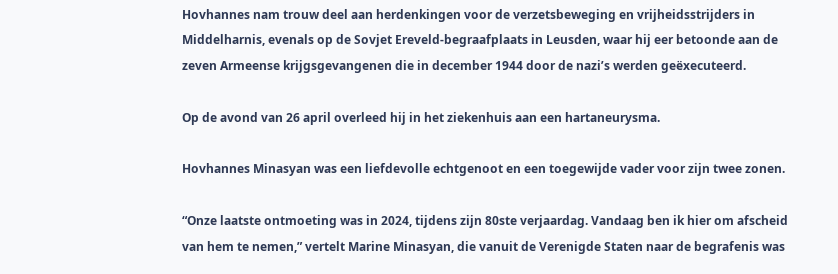Hovhannes nam trouw deel aan herdenkingen voor de verzetsbeweging en vrijheidsstrijders in Middelharnis, evenals op de Sovjet Ereveld-begraafplaats in Leusden, waar hij eer betoonde aan de zeven Armeense krijgsgevangenen die in december 1944 door de nazi’s werden geëxecuteerd.

Op de avond van 26 april overleed hij in het ziekenhuis aan een hartaneurysma.

Hovhannes Minasyan was een liefdevolle echtgenoot en een toegewijde vader voor zijn twee zonen.

“Onze laatste ontmoeting was in 2024, tijdens zijn 80ste verjaardag. Vandaag ben ik hier om afscheid van hem te nemen,” vertelt Marine Minasyan, die vanuit de Verenigde Staten naar de begrafenis was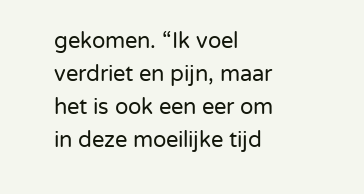gekomen. “Ik voel verdriet en pijn, maar het is ook een eer om in deze moeilijke tijd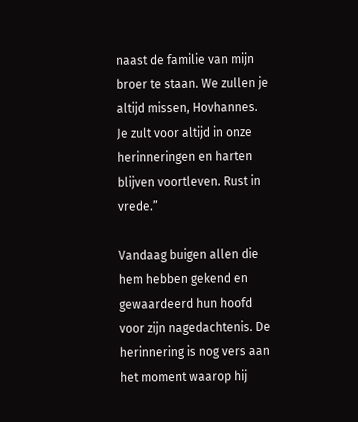naast de familie van mijn broer te staan. We zullen je altijd missen, Hovhannes. Je zult voor altijd in onze herinneringen en harten blijven voortleven. Rust in vrede.”

Vandaag buigen allen die hem hebben gekend en gewaardeerd hun hoofd voor zijn nagedachtenis. De herinnering is nog vers aan het moment waarop hij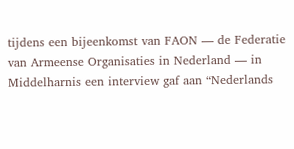tijdens een bijeenkomst van FAON — de Federatie van Armeense Organisaties in Nederland — in Middelharnis een interview gaf aan “Nederlands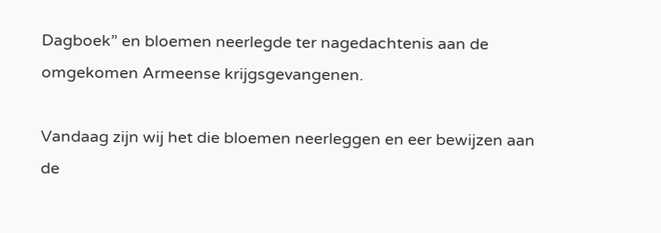Dagboek” en bloemen neerlegde ter nagedachtenis aan de omgekomen Armeense krijgsgevangenen.

Vandaag zijn wij het die bloemen neerleggen en eer bewijzen aan de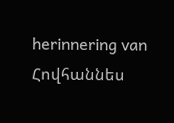herinnering van Հովհաննես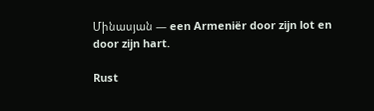Մինասյան — een Armeniër door zijn lot en door zijn hart.

Rust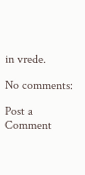in vrede.

No comments:

Post a Comment